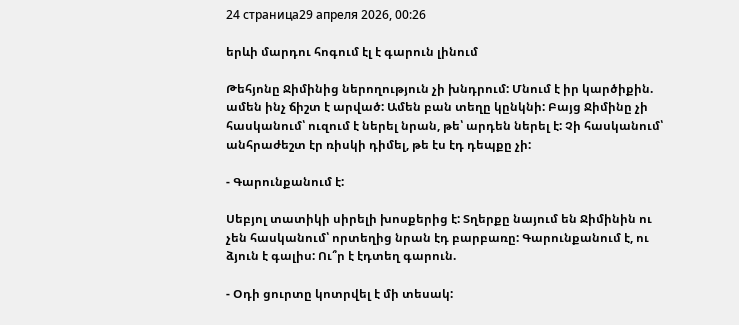24 страница29 апреля 2026, 00:26

երևի մարդու հոգում էլ է գարուն լինում

Թեհյոնը Ջիմինից ներողություն չի խնդրում: Մնում է իր կարծիքին. ամեն ինչ ճիշտ է արված: Ամեն բան տեղը կընկնի: Բայց Ջիմինը չի հասկանում՝ ուզում է ներել նրան, թե՝ արդեն ներել է: Չի հասկանում՝ անհրաժեշտ էր ռիսկի դիմել, թե էս էդ դեպքը չի:

- Գարունքանում է:

Սեբյոլ տատիկի սիրելի խոսքերից է: Տղերքը նայում են Ջիմինին ու չեն հասկանում՝ որտեղից նրան էդ բարբառը: Գարունքանում է, ու ձյուն է գալիս: Ու՞ր է էդտեղ գարուն.

- Օդի ցուրտը կոտրվել է մի տեսակ: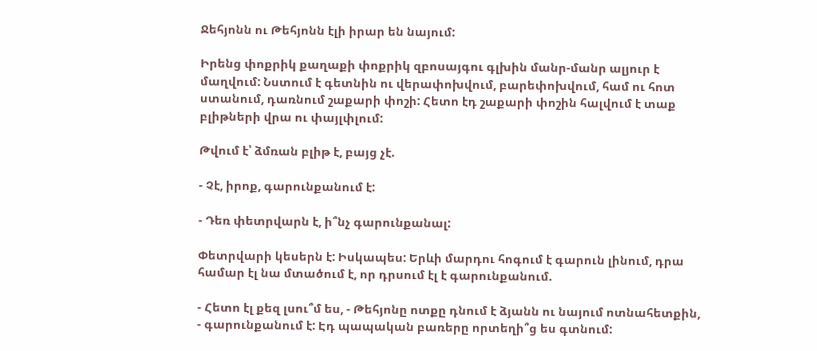Ջեհյոնն ու Թեհյոնն էլի իրար են նայում:

Իրենց փոքրիկ քաղաքի փոքրիկ զբոսայգու գլխին մանր-մանր ալյուր է մաղվում: Նստում է գետնին ու վերափոխվում, բարեփոխվում, համ ու հոտ ստանում, դառնում շաքարի փոշի: Հետո էդ շաքարի փոշին հալվում է տաք բլիթների վրա ու փայլփլում:

Թվում է՝ ձմռան բլիթ է, բայց չէ.

- Չէ, իրոք, գարունքանում է:

- Դեռ փետրվարն է, ի՞նչ գարունքանալ:

Փետրվարի կեսերն է: Իսկապես: Երևի մարդու հոգում է գարուն լինում, դրա համար էլ նա մտածում է, որ դրսում էլ է գարունքանում.

- Հետո էլ քեզ լսու՞մ ես, - Թեհյոնը ոտքը դնում է ձյանն ու նայում ոտնահետքին, - գարունքանում է: Էդ պապական բառերը որտեղի՞ց ես գտնում: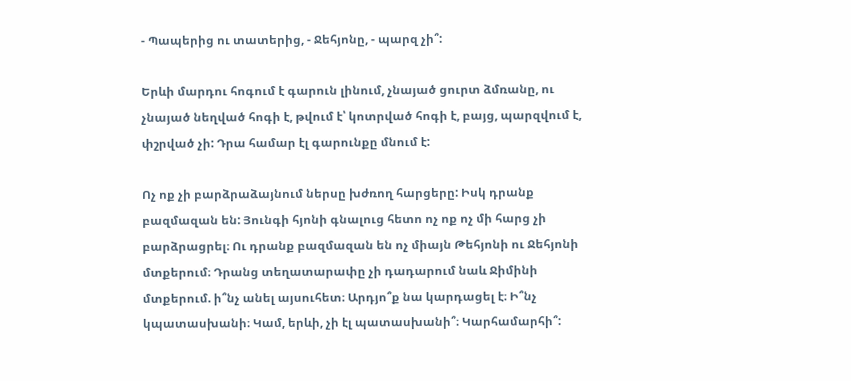- Պապերից ու տատերից, - Ջեհյոնը, - պարզ չի՞:

Երևի մարդու հոգում է գարուն լինում, չնայած ցուրտ ձմռանը, ու չնայած նեղված հոգի է, թվում է՝ կոտրված հոգի է, բայց, պարզվում է, փշրված չի: Դրա համար էլ գարունքը մնում է:

Ոչ ոք չի բարձրաձայնում ներսը խժռող հարցերը: Իսկ դրանք բազմազան են: Յունգի հյոնի գնալուց հետո ոչ ոք ոչ մի հարց չի բարձրացրել։ Ու դրանք բազմազան են ոչ միայն Թեհյոնի ու Ջեհյոնի մտքերում։ Դրանց տեղատարափը չի դադարում նաև Ջիմինի մտքերում. ի՞նչ անել այսուհետ։ Արդյո՞ք նա կարդացել է։ Ի՞նչ կպատասխանի։ Կամ, երևի, չի էլ պատասխանի՞։ Կարհամարհի՞: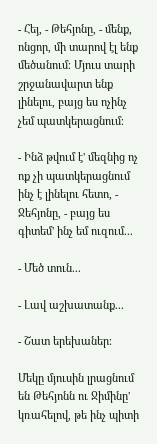- Հեյ, - Թեհյոնը, - մենք, ոնցոր, մի տարով էլ ենք մեծանում։ Մյուս տարի շրջանավարտ ենք լինելու, բայց ես ոչինչ չեմ պատկերացնում։

- Ինձ թվում է' մեզնից ոչ ոք չի պատկերացնում ինչ է լինելու հետո, - Ջեհյոնը, - բայց ես գիտեմ' ինչ եմ ուզում...

- Մեծ տուն...

- Լավ աշխատանք...

- Շատ երեխաներ։

Մեկը մյուսին լրացնում են Թեհյոնն ու Ջիմինը' կռահելով, թե ինչ պիտի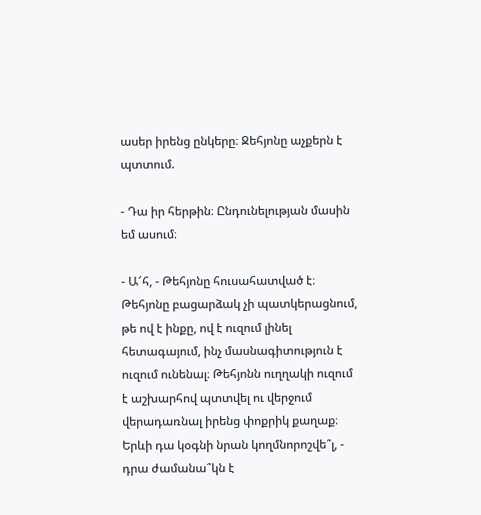ասեր իրենց ընկերը։ Ջեհյոնը աչքերն է պտտում.

- Դա իր հերթին։ Ընդունելության մասին եմ ասում։

- Ա՜հ, - Թեհյոնը հուսահատված է։ Թեհյոնը բացարձակ չի պատկերացնում, թե ով է ինքը, ով է ուզում լինել հետագայում, ինչ մասնագիտություն է ուզում ունենալ։ Թեհյոնն ուղղակի ուզում է աշխարհով պտտվել ու վերջում վերադառնալ իրենց փոքրիկ քաղաք։ Երևի դա կօգնի նրան կողմնորոշվե՞լ, - դրա ժամանա՞կն է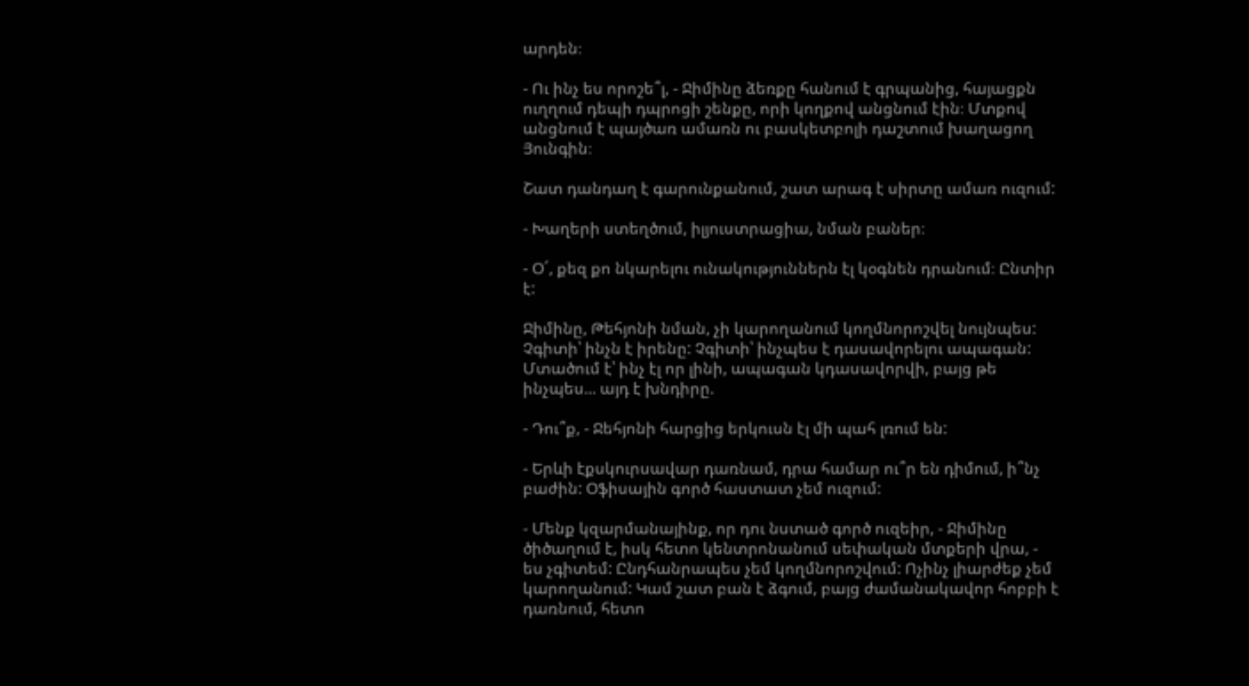արդեն։

- Ու ինչ ես որոշե՞լ, - Ջիմինը ձեռքը հանում է գրպանից, հայացքն ուղղում դեպի դպրոցի շենքը, որի կողքով անցնում էին։ Մտքով անցնում է պայծառ ամառն ու բասկետբոլի դաշտում խաղացող Յունգին։

Շատ դանդաղ է գարունքանում, շատ արագ է սիրտը ամառ ուզում:

- Խաղերի ստեղծում, իլյուստրացիա, նման բաներ։

- Օ՜, քեզ քո նկարելու ունակություններն էլ կօգնեն դրանում։ Ընտիր է:

Ջիմինը, Թեհյոնի նման, չի կարողանում կողմնորոշվել նույնպես: Չգիտի՝ ինչն է իրենը: Չգիտի՝ ինչպես է դասավորելու ապագան: Մտածում է՝ ինչ էլ որ լինի, ապագան կդասավորվի, բայց թե ինչպես... այդ է խնդիրը.

- Դու՞ք, - Ջեհյոնի հարցից երկուսն էլ մի պահ լռում են:

- Երևի էքսկուրսավար դառնամ, դրա համար ու՞ր են դիմում, ի՞նչ բաժին: Օֆիսային գործ հաստատ չեմ ուզում:

- Մենք կզարմանայինք, որ դու նստած գործ ուզեիր, - Ջիմինը ծիծաղում է, իսկ հետո կենտրոնանում սեփական մտքերի վրա, - ես չգիտեմ: Ընդհանրապես չեմ կողմնորոշվում: Ոչինչ լիարժեք չեմ կարողանում: Կամ շատ բան է ձգում, բայց ժամանակավոր հոբբի է դառնում, հետո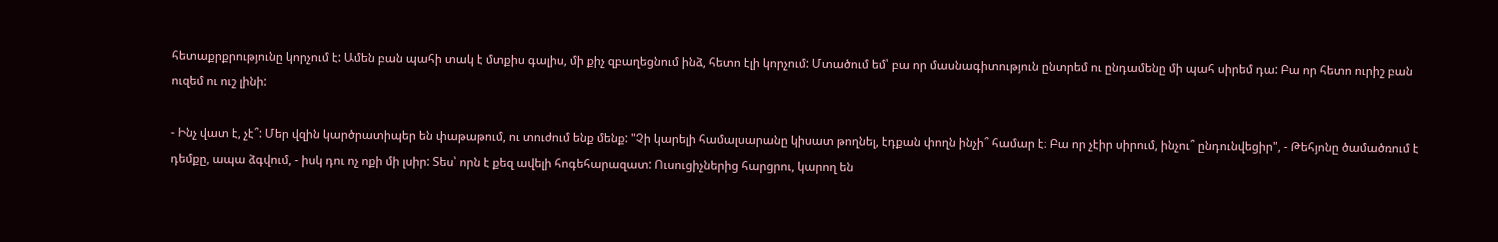հետաքրքրությունը կորչում է: Ամեն բան պահի տակ է մտքիս գալիս, մի քիչ զբաղեցնում ինձ, հետո էլի կորչում: Մտածում եմ՝ բա որ մասնագիտություն ընտրեմ ու ընդամենը մի պահ սիրեմ դա: Բա որ հետո ուրիշ բան ուզեմ ու ուշ լինի:

- Ինչ վատ է, չէ՞: Մեր վզին կարծրատիպեր են փաթաթում, ու տուժում ենք մենք: "Չի կարելի համալսարանը կիսատ թողնել, էդքան փողն ինչի՞ համար է։ Բա որ չէիր սիրում, ինչու՞ ընդունվեցիր", - Թեհյոնը ծամածռում է դեմքը, ապա ձգվում, - իսկ դու ոչ ոքի մի լսիր: Տես՝ որն է քեզ ավելի հոգեհարազատ: Ուսուցիչներից հարցրու, կարող են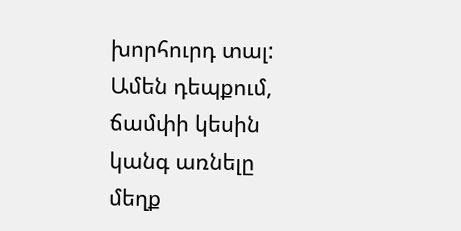խորհուրդ տալ: Ամեն դեպքում, ճամփի կեսին կանգ առնելը մեղք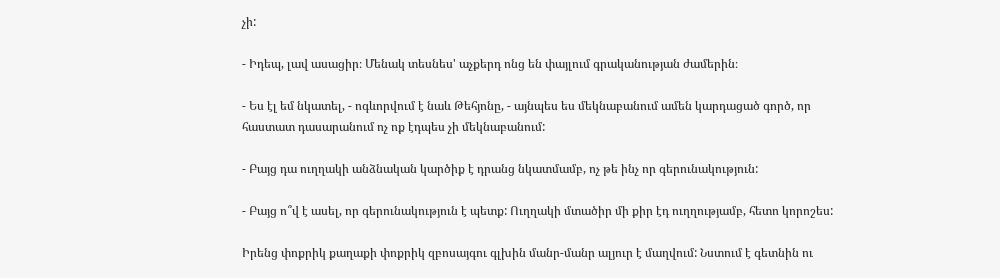չի:

- Իդեպ, լավ ասացիր։ Մենակ տեսնես' աչքերդ ոնց են փայլում գրականության ժամերին։

- Ես էլ եմ նկատել, - ոգևորվում է նաև Թեհյոնը, - այնպես ես մեկնաբանում ամեն կարդացած գործ, որ հաստատ դասարանում ոչ ոք էդպես չի մեկնաբանում:

- Բայց դա ուղղակի անձնական կարծիք է դրանց նկատմամբ, ոչ թե ինչ որ գերունակություն:

- Բայց ո՞վ է ասել, որ գերունակություն է պետք: Ուղղակի մտածիր մի քիր էդ ուղղությամբ, հետո կորոշես:

Իրենց փոքրիկ քաղաքի փոքրիկ զբոսայգու գլխին մանր-մանր ալյուր է մաղվում: Նստում է գետնին ու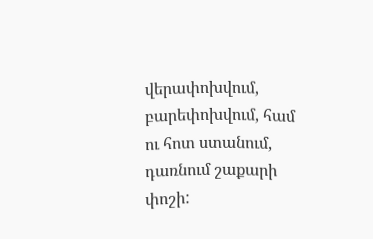վերափոխվում, բարեփոխվում, համ ու հոտ ստանում, դառնում շաքարի փոշի: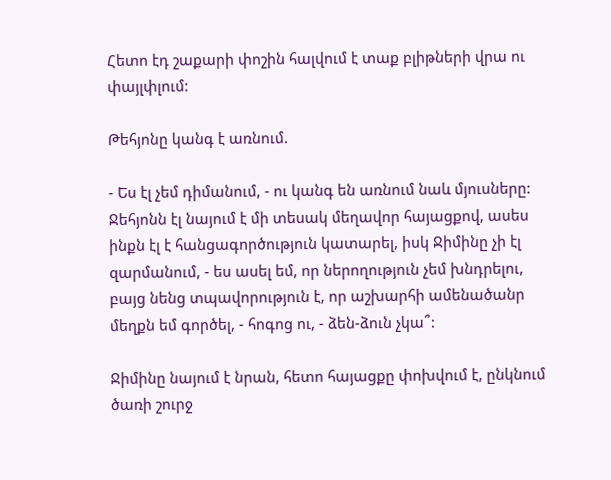Հետո էդ շաքարի փոշին հալվում է տաք բլիթների վրա ու փայլփլում:

Թեհյոնը կանգ է առնում.

- Ես էլ չեմ դիմանում, - ու կանգ են առնում նաև մյուսները: Ջեհյոնն էլ նայում է մի տեսակ մեղավոր հայացքով, ասես ինքն էլ է հանցագործություն կատարել, իսկ Ջիմինը չի էլ զարմանում, - ես ասել եմ, որ ներողություն չեմ խնդրելու, բայց նենց տպավորություն է, որ աշխարհի ամենածանր մեղքն եմ գործել, - հոգոց ու, - ձեն-ձուն չկա՞:

Ջիմինը նայում է նրան, հետո հայացքը փոխվում է, ընկնում ծառի շուրջ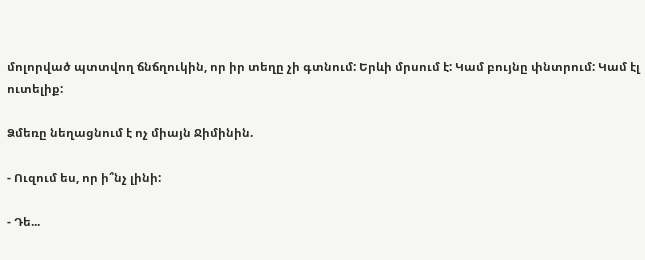մոլորված պտտվող ճնճղուկին, որ իր տեղը չի գտնում: Երևի մրսում է: Կամ բույնը փնտրում: Կամ էլ ուտելիք:

Ձմեռը նեղացնում է ոչ միայն Ջիմինին.

- Ուզում ես, որ ի՞նչ լինի:

- Դե...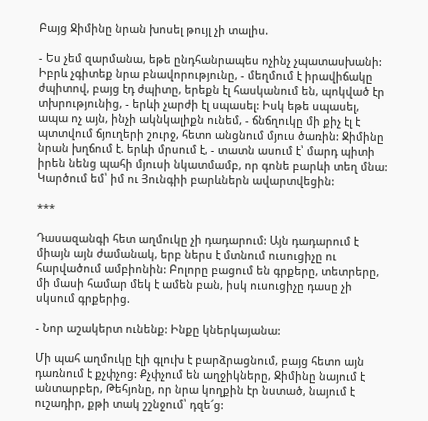Բայց Ջիմինը նրան խոսել թույլ չի տալիս.

- Ես չեմ զարմանա, եթե ընդհանրապես ոչինչ չպատասխանի: Իբրև չգիտեք նրա բնավորությունը, - մեղմում է իրավիճակը ժպիտով, բայց էդ ժպիտը, երեքն էլ հասկանում են, պոկված էր տխրությունից, - երևի չարժի էլ սպասել: Իսկ եթե սպասել, ապա ոչ այն, ինչի ակնկալիքն ունեմ, - ճնճղուկը մի քիչ էլ է պտտվում ճյուղերի շուրջ, հետո անցնում մյուս ծառին: Ջիմինը նրան խղճում է. երևի մրսում է, - տատն ասում է՝ մարդ պիտի իրեն նենց պահի մյուսի նկատմամբ, որ գոնե բարևի տեղ մնա: Կարծում եմ՝ իմ ու Յունգիի բարևներն ավարտվեցին:

***

Դասազանգի հետ աղմուկը չի դադարում: Այն դադարում է միայն այն ժամանակ, երբ ներս է մտնում ուսուցիչը ու հարվածում ամբիոնին: Բոլորը բացում են գրքերը, տետրերը, մի մասի համար մեկ է ամեն բան, իսկ ուսուցիչը դասը չի սկսում գրքերից.

- Նոր աշակերտ ունենք: Ինքը կներկայանա:

Մի պահ աղմուկը էլի գլուխ է բարձրացնում, բայց հետո այն դառնում է քչփչոց: Քչփչում են աղջիկները, Ջիմինը նայում է անտարբեր, Թեհյոնը, որ նրա կողքին էր նստած, նայում է ուշադիր, քթի տակ շշնջում՝ դզե՜ց: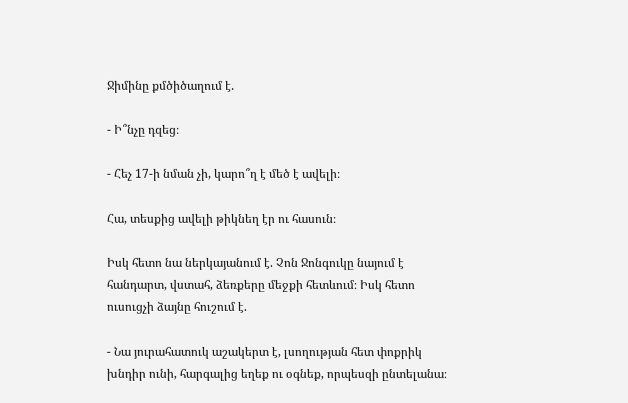Ջիմինը քմծիծաղում է.

- Ի՞նչը դզեց։

- Հեչ 17-ի նման չի, կարո՞ղ է մեծ է ավելի։

Հա, տեսքից ավելի թիկնեղ էր ու հասուն։

Իսկ հետո նա ներկայանում է. Չոն Ջոնգուկը նայում է հանդարտ, վստահ, ձեռքերը մեջքի հետևում։ Իսկ հետո ուսուցչի ձայնը հուշում է.

- Նա յուրահատուկ աշակերտ է, լսողության հետ փոքրիկ խնդիր ունի, հարգալից եղեք ու օգնեք, որպեսզի ընտելանա։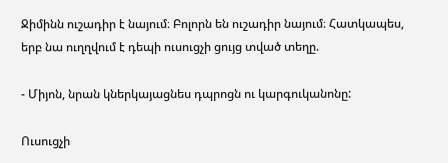Ջիմինն ուշադիր է նայում։ Բոլորն են ուշադիր նայում։ Հատկապես, երբ նա ուղղվում է դեպի ուսուցչի ցույց տված տեղը.

- Միյոն, նրան կներկայացնես դպրոցն ու կարգուկանոնը:

Ուսուցչի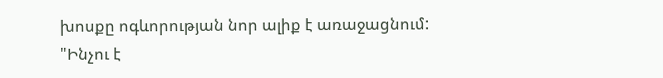խոսքը ոգևորության նոր ալիք է առաջացնում: "Ինչու է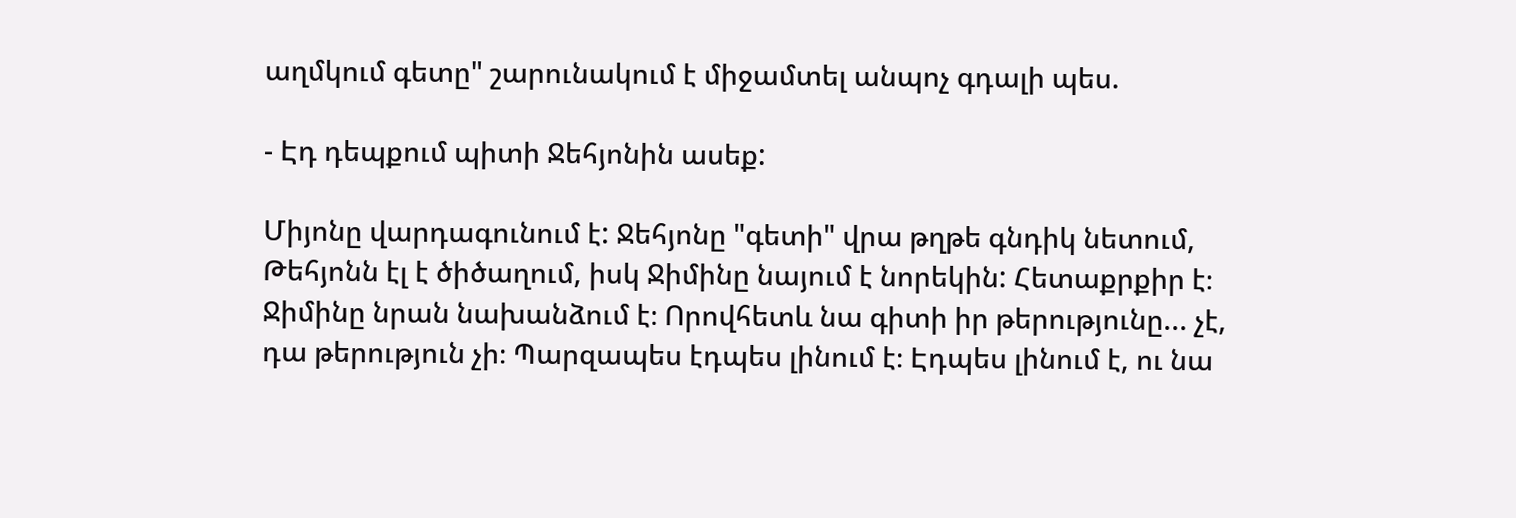աղմկում գետը" շարունակում է միջամտել անպոչ գդալի պես.

- Էդ դեպքում պիտի Ջեհյոնին ասեք:

Միյոնը վարդագունում է: Ջեհյոնը "գետի" վրա թղթե գնդիկ նետում, Թեհյոնն էլ է ծիծաղում, իսկ Ջիմինը նայում է նորեկին: Հետաքրքիր է։ Ջիմինը նրան նախանձում է։ Որովհետև նա գիտի իր թերությունը... չէ, դա թերություն չի։ Պարզապես էդպես լինում է։ Էդպես լինում է, ու նա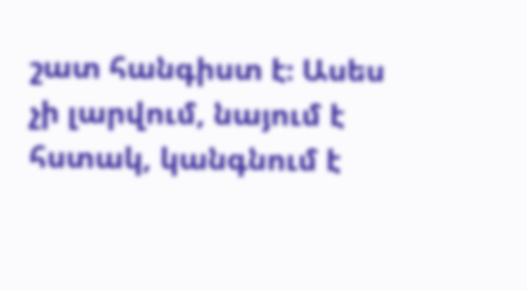շատ հանգիստ է։ Ասես չի լարվում, նայում է հստակ, կանգնում է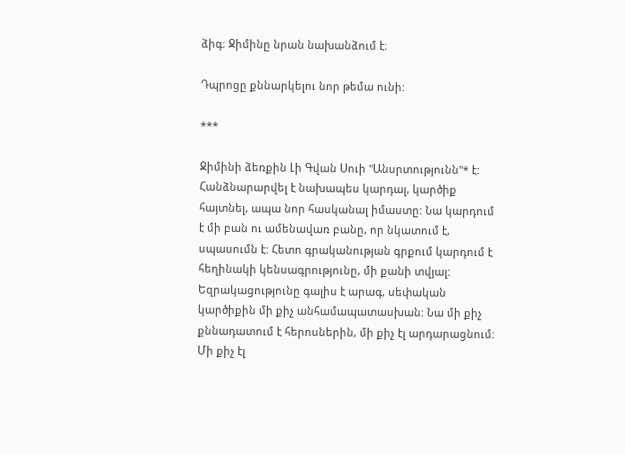ձիգ։ Ջիմինը նրան նախանձում է։

Դպրոցը քննարկելու նոր թեմա ունի:

***

Ջիմինի ձեռքին Լի Գվան Սուի "Անսրտությունն"* է: Հանձնարարվել է նախապես կարդալ, կարծիք հայտնել, ապա նոր հասկանալ իմաստը: Նա կարդում է մի բան ու ամենավառ բանը, որ նկատում է, սպասումն է: Հետո գրականության գրքում կարդում է հեղինակի կենսագրությունը, մի քանի տվյալ: Եզրակացությունը գալիս է արագ, սեփական կարծիքին մի քիչ անհամապատասխան: Նա մի քիչ քննադատում է հերոսներին, մի քիչ էլ արդարացնում: Մի քիչ էլ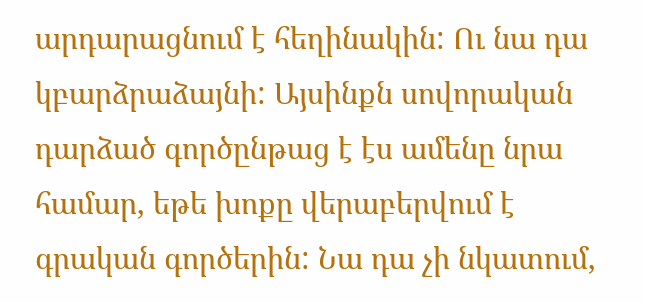արդարացնում է հեղինակին: Ու նա դա կբարձրաձայնի: Այսինքն սովորական դարձած գործընթաց է էս ամենը նրա համար, եթե խոքը վերաբերվում է գրական գործերին: Նա դա չի նկատում,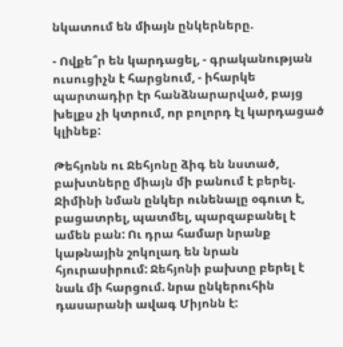նկատում են միայն ընկերները.

- Ովքե՞ր են կարդացել, - գրականության ուսուցիչն է հարցնում, - իհարկե պարտադիր էր հանձնարարված, բայց խելքս չի կտրում, որ բոլորդ էլ կարդացած կլինեք:

Թեհյոնն ու Ջեհյոնը ձիգ են նստած, բախտները միայն մի բանում է բերել. Ջիմինի նման ընկեր ունենալը օգուտ է, բացատրել, պատմել, պարզաբանել է ամեն բան: Ու դրա համար նրանք կաթնային շոկոլադ են նրան հյուրասիրում: Ջեհյոնի բախտը բերել է նաև մի հարցում. նրա ընկերուհին դասարանի ավագ Միյոնն է: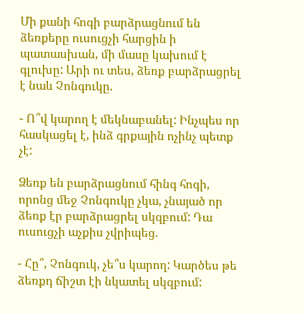Մի քանի հոգի բարձրացնում են ձեռքերը ուսուցչի հարցին ի պատասխան, մի մասը կախում է գլուխը: Արի ու տես, ձեռք բարձրացրել է նաև Չոնգուկը.

- Ո՞վ կարող է մեկնաբանել: Ինչպես որ հասկացել է, ինձ գրքային ոչինչ պետք չէ:

Ձեռք են բարձրացնում հինգ հոգի, որոնց մեջ Չոնգուկը չկա, չնայած որ ձեռք էր բարձրացրել սկզբում: Դա ուսուցչի աչքիս չվրիպեց.

- Հը՞, Չոնգուկ, չե՞ս կարող: Կարծես թե ձեռքդ ճիշտ էի նկատել սկզբում: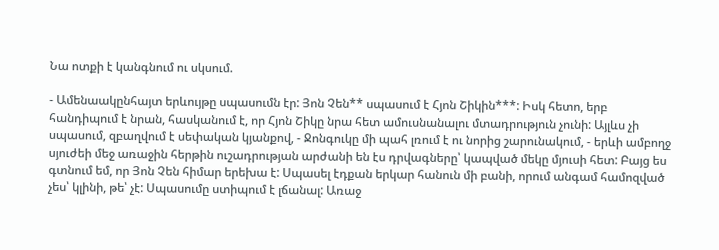Նա ոտքի է կանգնում ու սկսում.

- Ամենաակընհայտ երևույթը սպասումն էր: Յոն Չեն** սպասում է Հյոն Շիկին***: Իսկ հետո, երբ հանդիպում է նրան, հասկանում է, որ Հյոն Շիկը նրա հետ ամուսնանալու մտադրություն չունի: Այլևս չի սպասում, զբաղվում է սեփական կյանքով, - Ջոնգուկը մի պահ լռում է ու նորից շարունակում, - երևի ամբողջ սյուժեի մեջ առաջին հերթին ուշադրության արժանի են էս դրվագները՝ կապված մեկը մյուսի հետ: Բայց ես գտնում եմ, որ Յոն Չեն հիմար երեխա է: Սպասել էդքան երկար հանուն մի բանի, որում անգամ համոզված չես՝ կլինի, թե՝ չէ: Սպասումը ստիպում է լճանալ: Առաջ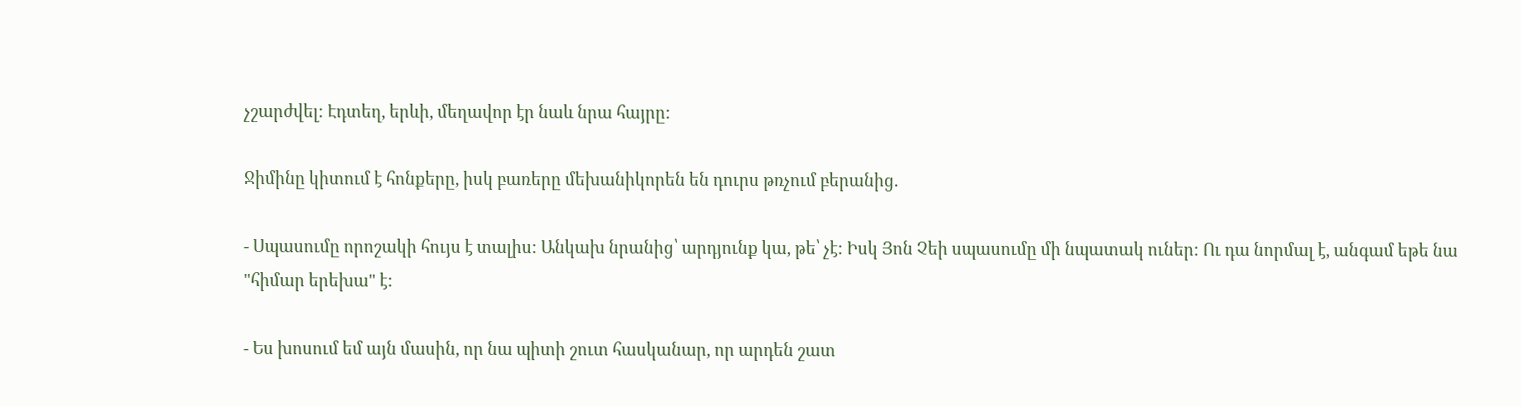չշարժվել: Էդտեղ, երևի, մեղավոր էր նաև նրա հայրը:

Ջիմինը կիտում է հոնքերը, իսկ բառերը մեխանիկորեն են դուրս թռչում բերանից.

- Սպասումը որոշակի հույս է տալիս: Անկախ նրանից՝ արդյունք կա, թե՝ չէ: Իսկ Յոն Չեի սպասումը մի նպատակ ուներ: Ու դա նորմալ է, անգամ եթե նա "հիմար երեխա" է:

- Ես խոսում եմ այն մասին, որ նա պիտի շուտ հասկանար, որ արդեն շատ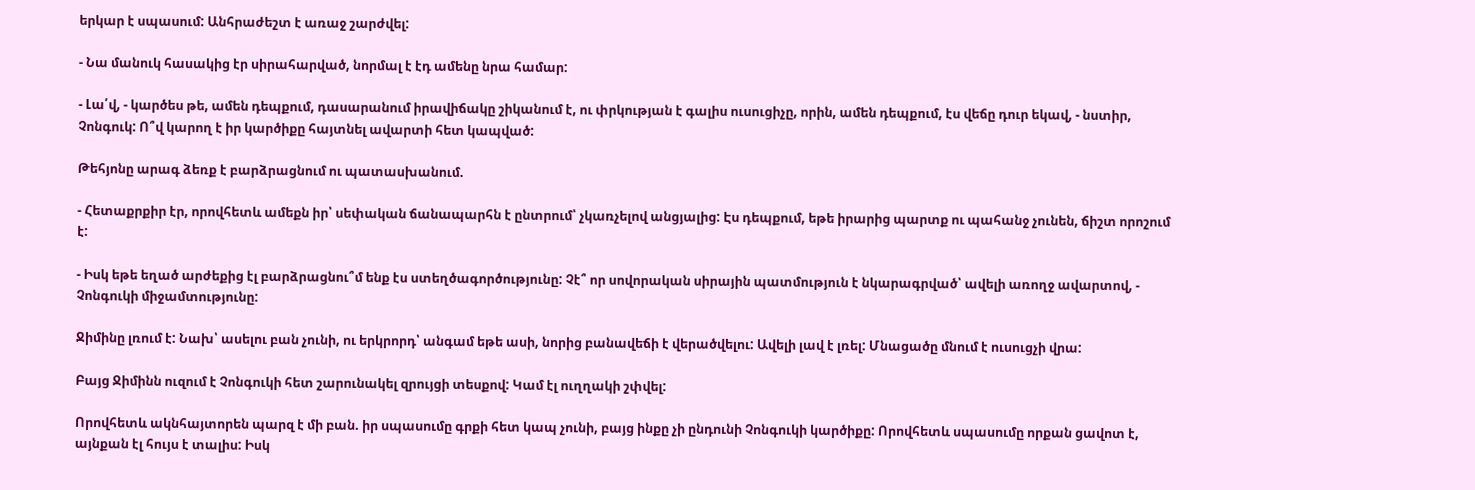երկար է սպասում: Անհրաժեշտ է առաջ շարժվել:

- Նա մանուկ հասակից էր սիրահարված, նորմալ է էդ ամենը նրա համար:

- Լա՛վ, - կարծես թե, ամեն դեպքում, դասարանում իրավիճակը շիկանում է, ու փրկության է գալիս ուսուցիչը, որին, ամեն դեպքում, էս վեճը դուր եկավ, - նստիր, Չոնգուկ: Ո՞վ կարող է իր կարծիքը հայտնել ավարտի հետ կապված:

Թեհյոնը արագ ձեռք է բարձրացնում ու պատասխանում.

- Հետաքրքիր էր, որովհետև ամեքն իր՝ սեփական ճանապարհն է ընտրում՝ չկառչելով անցյալից: Էս դեպքում, եթե իրարից պարտք ու պահանջ չունեն, ճիշտ որոշում է:

- Իսկ եթե եղած արժեքից էլ բարձրացնու՞մ ենք էս ստեղծագործությունը: Չէ՞ որ սովորական սիրային պատմություն է նկարագրված՝ ավելի առողջ ավարտով, - Չոնգուկի միջամտությունը:

Ջիմինը լռում է: Նախ՝ ասելու բան չունի, ու երկրորդ՝ անգամ եթե ասի, նորից բանավեճի է վերածվելու: Ավելի լավ է լռել: Մնացածը մնում է ուսուցչի վրա:

Բայց Ջիմինն ուզում է Չոնգուկի հետ շարունակել զրույցի տեսքով: Կամ էլ ուղղակի շփվել:

Որովհետև ակնհայտորեն պարզ է մի բան. իր սպասումը գրքի հետ կապ չունի, բայց ինքը չի ընդունի Չոնգուկի կարծիքը: Որովհետև սպասումը որքան ցավոտ է, այնքան էլ հույս է տալիս: Իսկ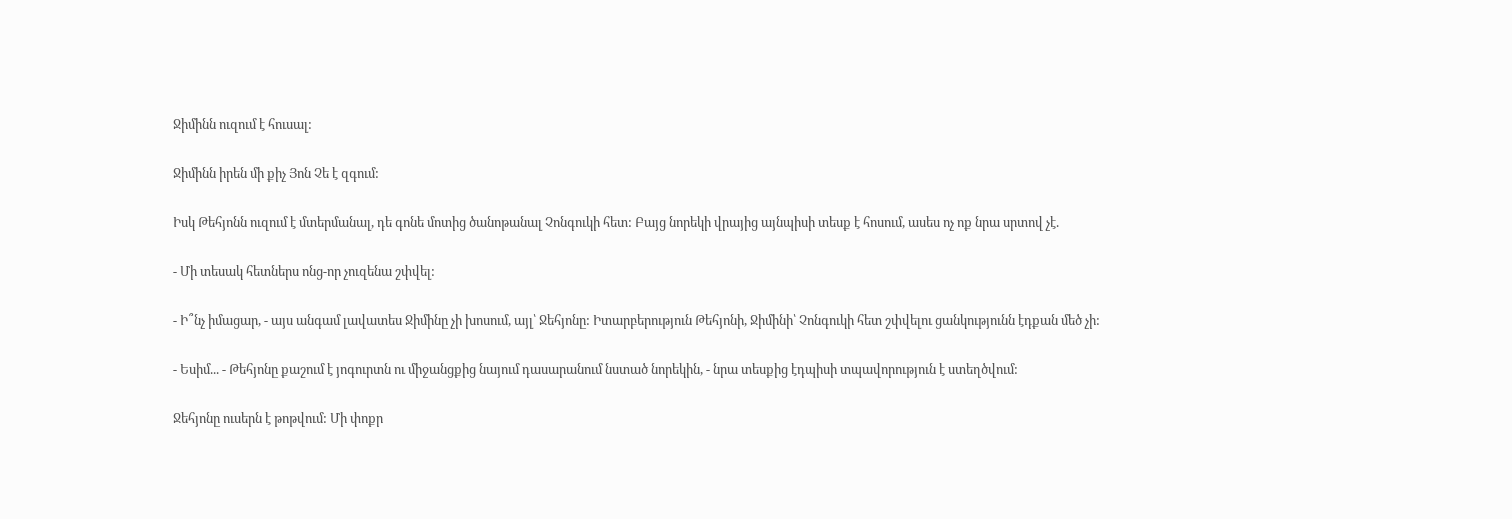Ջիմինն ուզում է հուսալ:

Ջիմինն իրեն մի քիչ Յոն Չե է զգում:

Իսկ Թեհյոնն ուզում է մտերմանալ, դե գոնե մոտից ծանոթանալ Չոնգուկի հետ: Բայց նորեկի վրայից այնպիսի տեսք է հոսում, ասես ոչ ոք նրա սրտով չէ.

- Մի տեսակ հետներս ոնց-որ չուզենա շփվել:

- Ի՞նչ իմացար, - այս անգամ լավատես Ջիմինը չի խոսում, այլ՝ Ջեհյոնը: Իտարբերություն Թեհյոնի, Ջիմինի՝ Չոնգուկի հետ շփվելու ցանկությունն էդքան մեծ չի:

- Եսիմ... - Թեհյոնը քաշում է յոգուրտն ու միջանցքից նայում դասարանում նստած նորեկին, - նրա տեսքից էդպիսի տպավորություն է ստեղծվում:

Ջեհյոնը ուսերն է թոթվում: Մի փոքր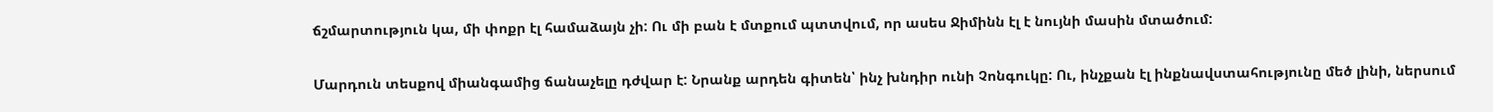ճշմարտություն կա, մի փոքր էլ համաձայն չի: Ու մի բան է մտքում պտտվում, որ ասես Ջիմինն էլ է նույնի մասին մտածում:

Մարդուն տեսքով միանգամից ճանաչելը դժվար է: Նրանք արդեն գիտեն՝ ինչ խնդիր ունի Չոնգուկը: Ու, ինչքան էլ ինքնավստահությունը մեծ լինի, ներսում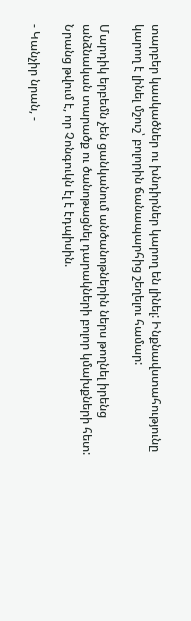տարբեր կասկածներ ու խնդիրներ կարող են լինել: Ինքնավստահությունը կարող է լինել մշուշ՝ բոլորին ճանապարհից շեղելու համար:

Մարդիկ երբեմն չեն ցանկանում անծանոթներին ներս թողնել իրենց անձնական տարածք ու ծանոթացնել դարակների բոլոր կմախքների հետ: Նրանց թվում է, որ Չոնգուկն էլ է էդպիսին.

- Կանչիր նրան, -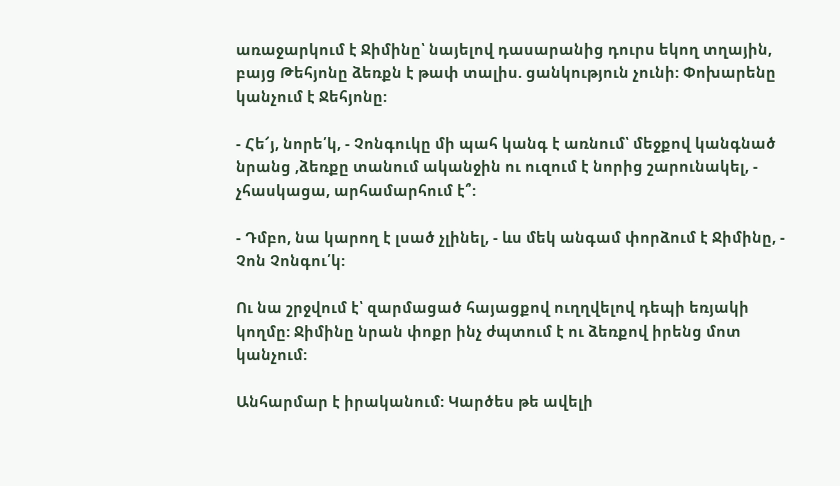առաջարկում է Ջիմինը՝ նայելով դասարանից դուրս եկող տղային, բայց Թեհյոնը ձեռքն է թափ տալիս. ցանկություն չունի: Փոխարենը կանչում է Ջեհյոնը:

- Հե՜յ, նորե՛կ, - Չոնգուկը մի պահ կանգ է առնում՝ մեջքով կանգնած նրանց ,ձեռքը տանում ականջին ու ուզում է նորից շարունակել, - չհասկացա, արհամարհում է՞:

- Դմբո, նա կարող է լսած չլինել, - ևս մեկ անգամ փորձում է Ջիմինը, - Չոն Չոնգու՛կ:

Ու նա շրջվում է՝ զարմացած հայացքով ուղղվելով դեպի եռյակի կողմը: Ջիմինը նրան փոքր ինչ ժպտում է ու ձեռքով իրենց մոտ կանչում:

Անհարմար է իրականում: Կարծես թե ավելի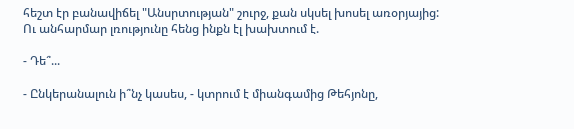հեշտ էր բանավիճել "Անսրտության" շուրջ, քան սկսել խոսել առօրյայից: Ու անհարմար լռությունը հենց ինքն էլ խախտում է.

- Դե՞...

- Ընկերանալուն ի՞նչ կասես, - կտրում է միանգամից Թեհյոնը,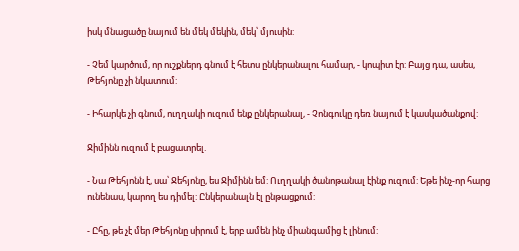իսկ մնացածը նայում են մեկ մեկին, մեկ՝ մյուսին:

- Չեմ կարծում, որ ուշքներդ գնում է հետս ընկերանալու համար, - կոպիտ էր: Բայց դա, ասես, Թեհյոնը չի նկատում:

- Իհարկե չի գնում, ուղղակի ուզում ենք ընկերանալ, - Չոնգուկը դեռ նայում է կասկածանքով:

Ջիմինն ուզում է բացատրել.

- Նա Թեհյոնն է, սա՝ Ջեհյոնը, ես Ջիմինն եմ: Ուղղակի ծանոթանալ էինք ուզում: Եթե ինչ-որ հարց ունենաս, կարող ես դիմել: Ընկերանալն էլ ընթացքում:

- Ըհը, թե չէ մեր Թեհյոնը սիրում է, երբ ամեն ինչ միանգամից է լինում: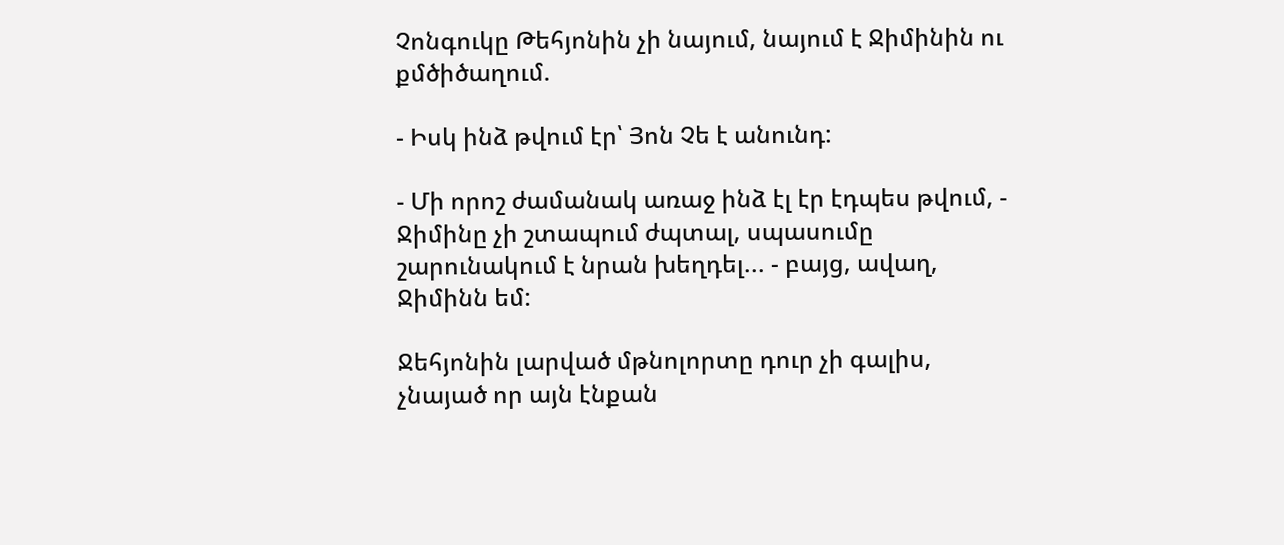Չոնգուկը Թեհյոնին չի նայում, նայում է Ջիմինին ու քմծիծաղում.

- Իսկ ինձ թվում էր՝ Յոն Չե է անունդ:

- Մի որոշ ժամանակ առաջ ինձ էլ էր էդպես թվում, - Ջիմինը չի շտապում ժպտալ, սպասումը շարունակում է նրան խեղդել... - բայց, ավաղ, Ջիմինն եմ:

Ջեհյոնին լարված մթնոլորտը դուր չի գալիս, չնայած որ այն էնքան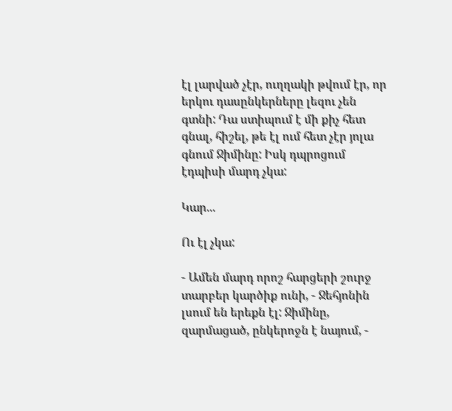էլ լարված չէր, ուղղակի թվում էր, որ երկու դասընկերները լեզու չեն գտնի: Դա ստիպում է մի քիչ հետ գնալ, հիշել, թե էլ ում հետ չէր յոլա գնում Ջիմինը: Իսկ դպրոցում էդպիսի մարդ չկա:

Կար...

Ու էլ չկա:

- Ամեն մարդ որոշ հարցերի շուրջ տարբեր կարծիք ունի, - Ջեհյոնին լսում են երեքն էլ: Ջիմինը, զարմացած, ընկերոջն է նայում, -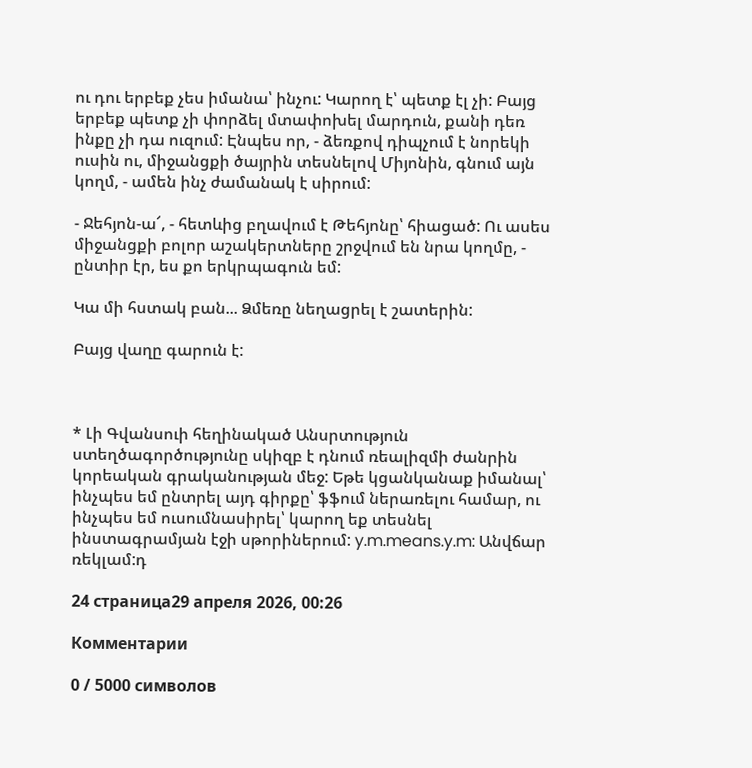ու դու երբեք չես իմանա՝ ինչու: Կարող է՝ պետք էլ չի: Բայց երբեք պետք չի փորձել մտափոխել մարդուն, քանի դեռ ինքը չի դա ուզում: Էնպես որ, - ձեռքով դիպչում է նորեկի ուսին ու, միջանցքի ծայրին տեսնելով Միյոնին, գնում այն կողմ, - ամեն ինչ ժամանակ է սիրում:

- Ջեհյոն-ա՜, - հետևից բղավում է Թեհյոնը՝ հիացած: Ու ասես միջանցքի բոլոր աշակերտները շրջվում են նրա կողմը, - ընտիր էր, ես քո երկրպագուն եմ:

Կա մի հստակ բան... Ձմեռը նեղացրել է շատերին:

Բայց վաղը գարուն է:



* Լի Գվանսուի հեղինակած Անսրտություն ստեղծագործությունը սկիզբ է դնում ռեալիզմի ժանրին կորեական գրականության մեջ: Եթե կցանկանաք իմանալ՝ ինչպես եմ ընտրել այդ գիրքը՝ ֆֆում ներառելու համար, ու ինչպես եմ ուսումնասիրել՝ կարող եք տեսնել ինստագրամյան էջի սթորիներում: y.m.means.y.m: Անվճար ռեկլամ:դ

24 страница29 апреля 2026, 00:26

Комментарии

0 / 5000 символов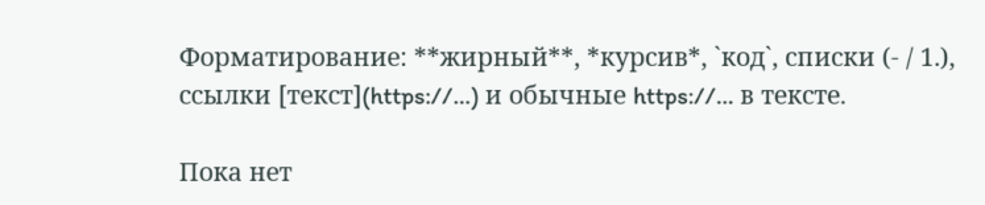Форматирование: **жирный**, *курсив*, `код`, списки (- / 1.), ссылки [текст](https://…) и обычные https://… в тексте.

Пока нет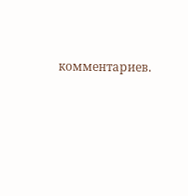комментариев.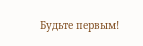Будьте первым!